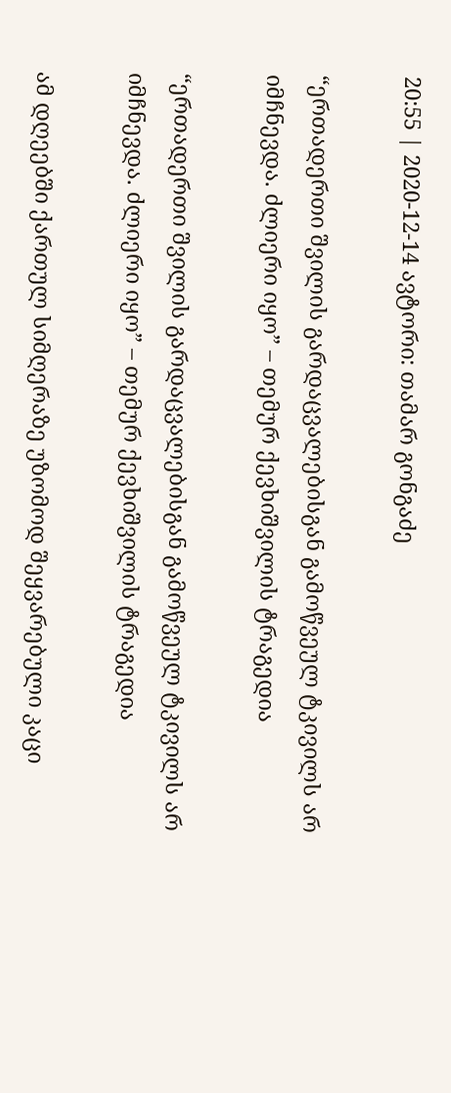20:55 | 2020-12-14 ავტორი: თამარ გონგაძე

“ერთადერთი შვილის გარდაცვალებისგან გამოწვეულ ტკივილს არ იმჩნევდა. ძლიერი იყო” – თემურ ქევხიშვილის ტრაგედია

“ერთადერთი შვილის გარდაცვალებისგან გამოწვეულ ტკივილს არ იმჩნევდა. ძლიერი იყო” – თემურ ქევხიშვილის ტრაგედია

ამ დღეებში ქართულ სიმღერაზე უზომოდ შეყვარებული კაცი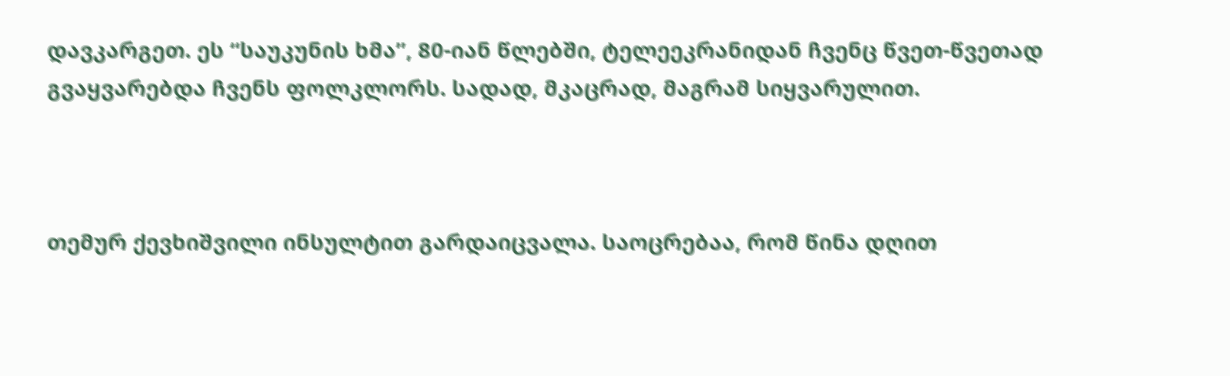დავკარგეთ. ეს “საუკუნის ხმა”, 80-იან წლებში, ტელეეკრანიდან ჩვენც წვეთ-წვეთად გვაყვარებდა ჩვენს ფოლკლორს. სადად, მკაცრად, მაგრამ სიყვარულით.



თემურ ქევხიშვილი ინსულტით გარდაიცვალა. საოცრებაა, რომ წინა დღით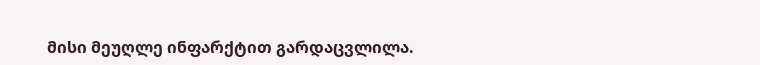მისი მეუღლე ინფარქტით გარდაცვლილა.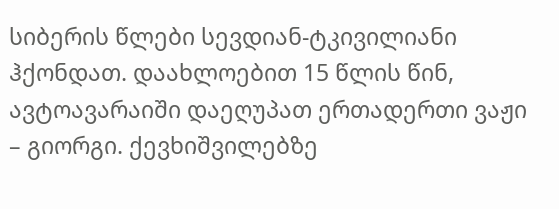სიბერის წლები სევდიან-ტკივილიანი ჰქონდათ. დაახლოებით 15 წლის წინ, ავტოავარაიში დაეღუპათ ერთადერთი ვაჟი – გიორგი. ქევხიშვილებზე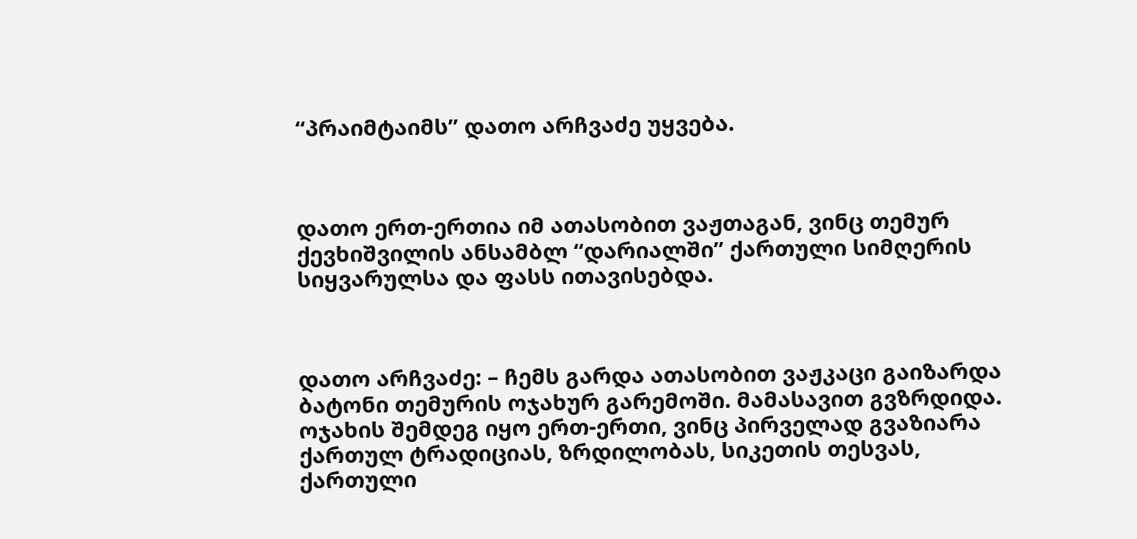“პრაიმტაიმს” დათო არჩვაძე უყვება.



დათო ერთ-ერთია იმ ათასობით ვაჟთაგან, ვინც თემურ ქევხიშვილის ანსამბლ “დარიალში” ქართული სიმღერის სიყვარულსა და ფასს ითავისებდა.



დათო არჩვაძე: – ჩემს გარდა ათასობით ვაჟკაცი გაიზარდა ბატონი თემურის ოჯახურ გარემოში. მამასავით გვზრდიდა. ოჯახის შემდეგ იყო ერთ-ერთი, ვინც პირველად გვაზიარა ქართულ ტრადიციას, ზრდილობას, სიკეთის თესვას, ქართული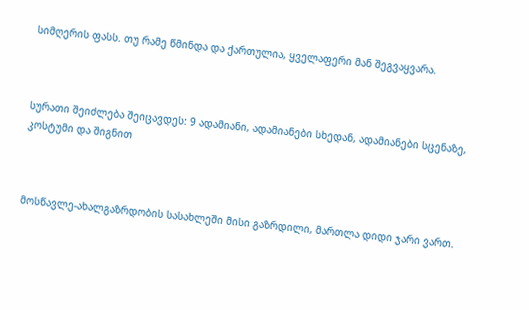სიმღერის ფასს. თუ რამე წმინდა და ქართულია, ყველაფერი მან შეგვაყვარა.



სურათი შეიძლება შეიცავდეს: 9 ადამიანი, ადამიანები სხედან, ადამიანები სცენაზე, კოსტუმი და შიგნით



მოსწავლე-ახალგაზრდობის სასახლეში მისი გაზრდილი, მართლა დიდი ჯარი ვართ.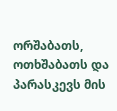ორშაბათს, ოთხშაბათს და პარასკევს მის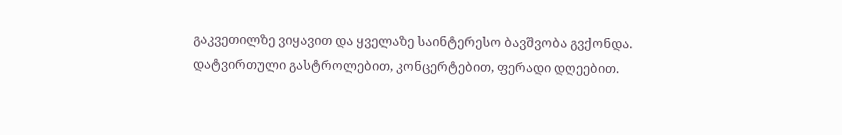გაკვეთილზე ვიყავით და ყველაზე საინტერესო ბავშვობა გვქონდა. დატვირთული გასტროლებით, კონცერტებით, ფერადი დღეებით.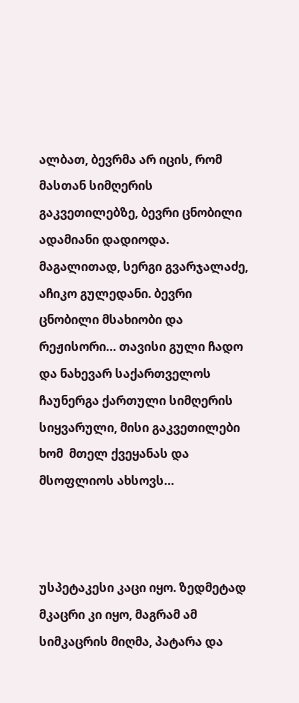ალბათ, ბევრმა არ იცის, რომ მასთან სიმღერის გაკვეთილებზე, ბევრი ცნობილი ადამიანი დადიოდა. მაგალითად, სერგი გვარჯალაძე, აჩიკო გულედანი. ბევრი ცნობილი მსახიობი და რეჟისორი… თავისი გული ჩადო და ნახევარ საქართველოს ჩაუნერგა ქართული სიმღერის სიყვარული, მისი გაკვეთილები ხომ  მთელ ქვეყანას და მსოფლიოს ახსოვს…



უსპეტაკესი კაცი იყო. ზედმეტად მკაცრი კი იყო, მაგრამ ამ სიმკაცრის მიღმა, პატარა და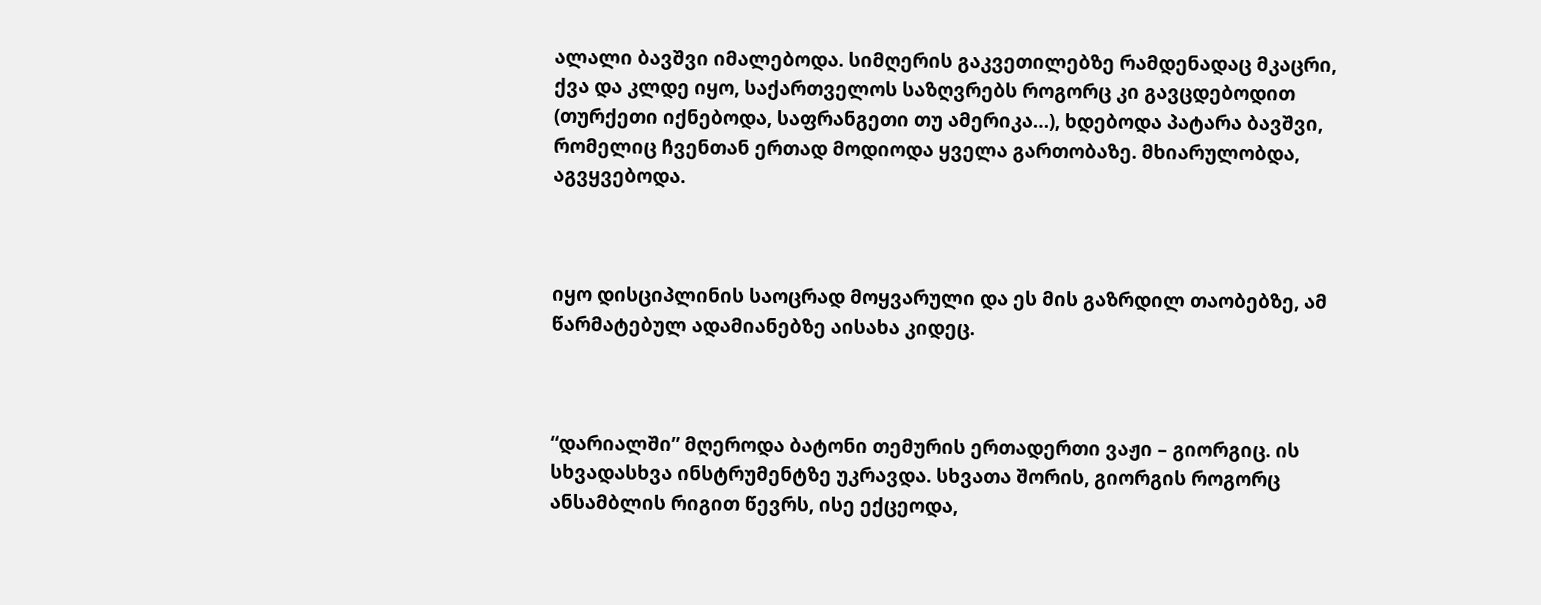ალალი ბავშვი იმალებოდა. სიმღერის გაკვეთილებზე რამდენადაც მკაცრი, ქვა და კლდე იყო, საქართველოს საზღვრებს როგორც კი გავცდებოდით (თურქეთი იქნებოდა, საფრანგეთი თუ ამერიკა…), ხდებოდა პატარა ბავშვი, რომელიც ჩვენთან ერთად მოდიოდა ყველა გართობაზე. მხიარულობდა, აგვყვებოდა.



იყო დისციპლინის საოცრად მოყვარული და ეს მის გაზრდილ თაობებზე, ამ წარმატებულ ადამიანებზე აისახა კიდეც.



“დარიალში” მღეროდა ბატონი თემურის ერთადერთი ვაჟი – გიორგიც. ის სხვადასხვა ინსტრუმენტზე უკრავდა. სხვათა შორის, გიორგის როგორც ანსამბლის რიგით წევრს, ისე ექცეოდა,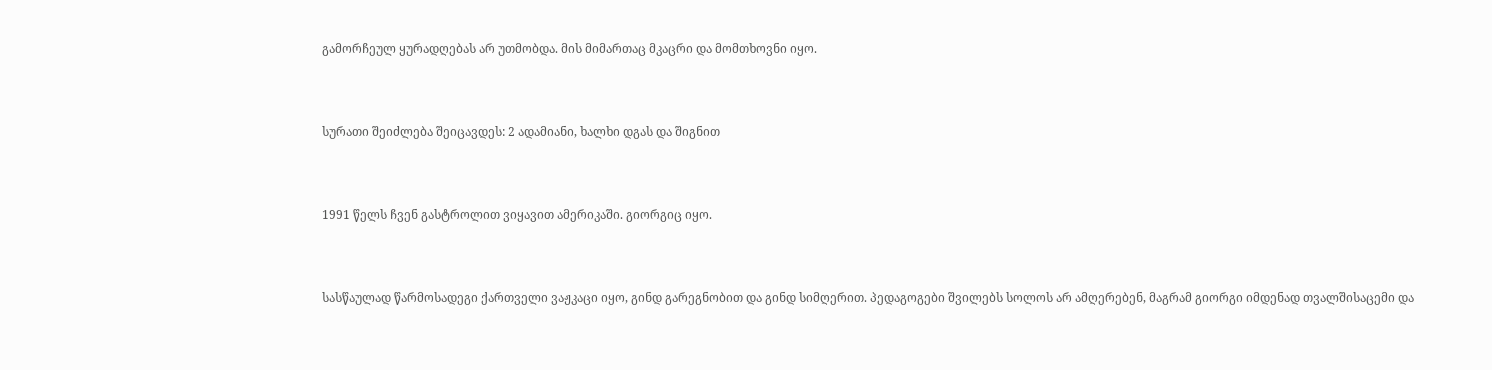გამორჩეულ ყურადღებას არ უთმობდა. მის მიმართაც მკაცრი და მომთხოვნი იყო.



სურათი შეიძლება შეიცავდეს: 2 ადამიანი, ხალხი დგას და შიგნით



1991 წელს ჩვენ გასტროლით ვიყავით ამერიკაში. გიორგიც იყო.



სასწაულად წარმოსადეგი ქართველი ვაჟკაცი იყო, გინდ გარეგნობით და გინდ სიმღერით. პედაგოგები შვილებს სოლოს არ ამღერებენ, მაგრამ გიორგი იმდენად თვალშისაცემი და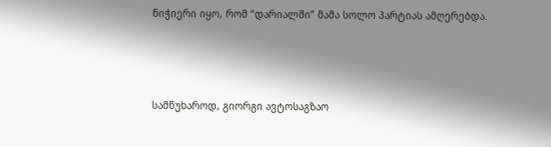ნიჭიერი იყო, რომ “დარიალში” მამა სოლო პარტიას ამღერებდა.



სამწუხაროდ, გიორგი ავტოსაგზაო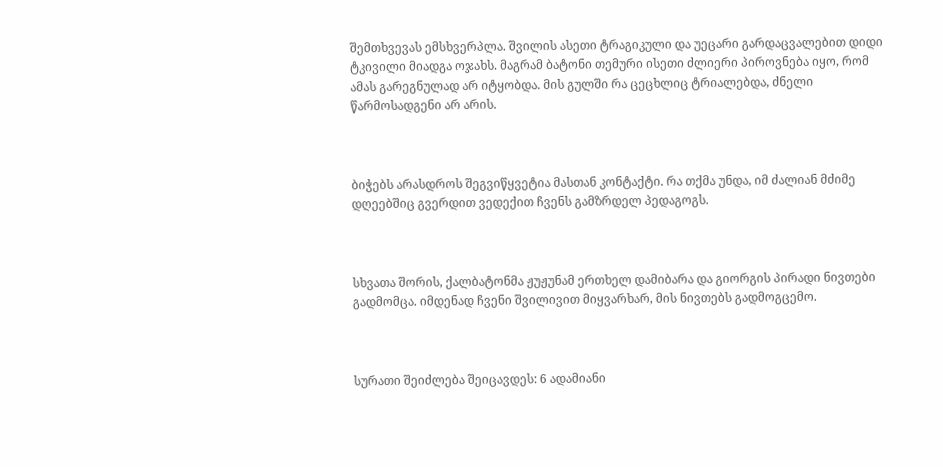შემთხვევას ემსხვერპლა. შვილის ასეთი ტრაგიკული და უეცარი გარდაცვალებით დიდი ტკივილი მიადგა ოჯახს. მაგრამ ბატონი თემური ისეთი ძლიერი პიროვნება იყო, რომ ამას გარეგნულად არ იტყობდა. მის გულში რა ცეცხლიც ტრიალებდა, ძნელი წარმოსადგენი არ არის.



ბიჭებს არასდროს შეგვიწყვეტია მასთან კონტაქტი. რა თქმა უნდა, იმ ძალიან მძიმე დღეებშიც გვერდით ვედექით ჩვენს გამზრდელ პედაგოგს.



სხვათა შორის, ქალბატონმა ჟუჟუნამ ერთხელ დამიბარა და გიორგის პირადი ნივთები გადმომცა. იმდენად ჩვენი შვილივით მიყვარხარ, მის ნივთებს გადმოგცემო.



სურათი შეიძლება შეიცავდეს: 6 ადამიანი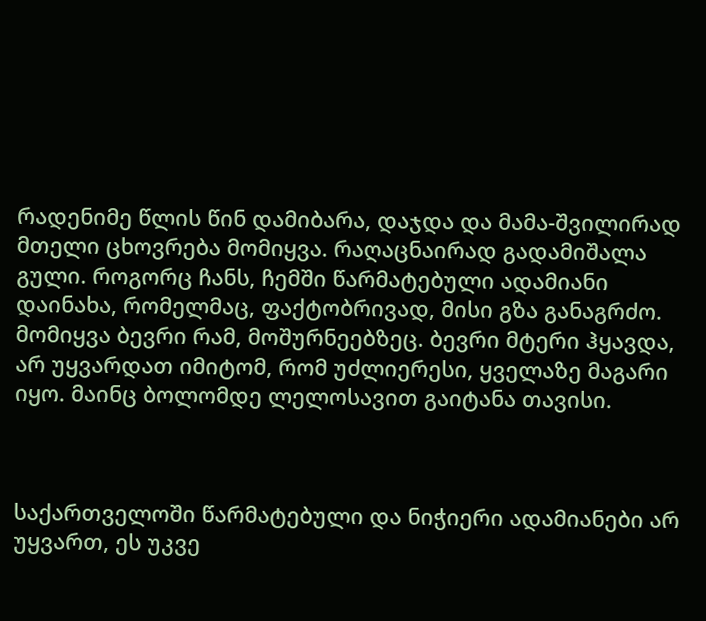რადენიმე წლის წინ დამიბარა, დაჯდა და მამა-შვილირად მთელი ცხოვრება მომიყვა. რაღაცნაირად გადამიშალა გული. როგორც ჩანს, ჩემში წარმატებული ადამიანი დაინახა, რომელმაც, ფაქტობრივად, მისი გზა განაგრძო. მომიყვა ბევრი რამ, მოშურნეებზეც. ბევრი მტერი ჰყავდა, არ უყვარდათ იმიტომ, რომ უძლიერესი, ყველაზე მაგარი იყო. მაინც ბოლომდე ლელოსავით გაიტანა თავისი.



საქართველოში წარმატებული და ნიჭიერი ადამიანები არ უყვართ, ეს უკვე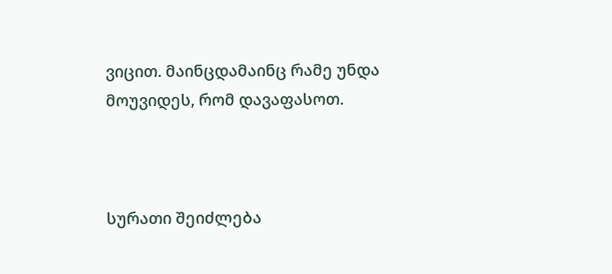ვიცით. მაინცდამაინც რამე უნდა მოუვიდეს, რომ დავაფასოთ.



სურათი შეიძლება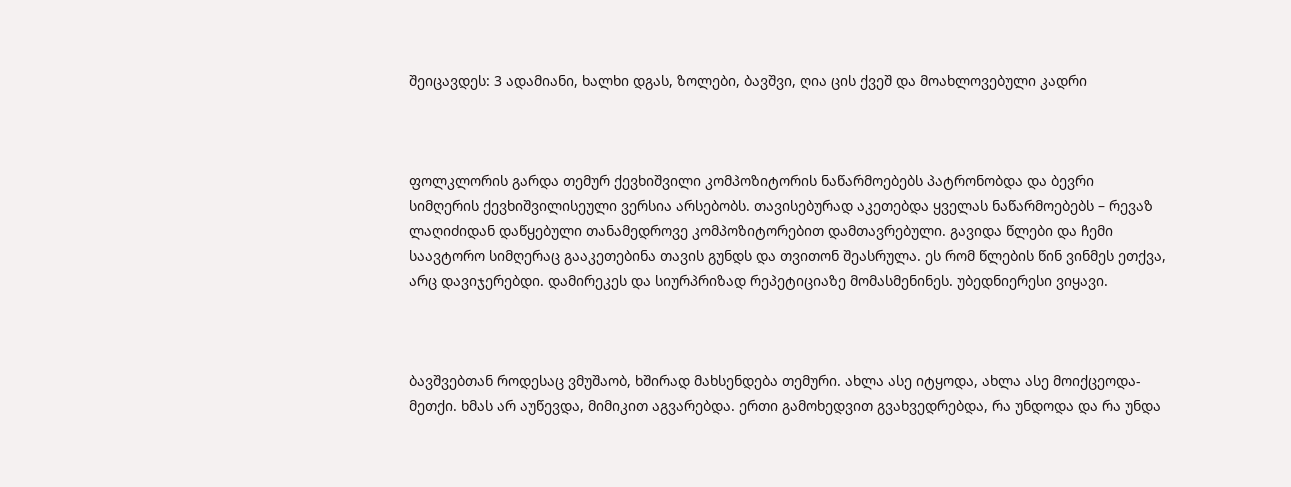შეიცავდეს: 3 ადამიანი, ხალხი დგას, ზოლები, ბავშვი, ღია ცის ქვეშ და მოახლოვებული კადრი



ფოლკლორის გარდა თემურ ქევხიშვილი კომპოზიტორის ნაწარმოებებს პატრონობდა და ბევრი სიმღერის ქევხიშვილისეული ვერსია არსებობს. თავისებურად აკეთებდა ყველას ნაწარმოებებს – რევაზ ლაღიძიდან დაწყებული თანამედროვე კომპოზიტორებით დამთავრებული. გავიდა წლები და ჩემი საავტორო სიმღერაც გააკეთებინა თავის გუნდს და თვითონ შეასრულა. ეს რომ წლების წინ ვინმეს ეთქვა, არც დავიჯერებდი. დამირეკეს და სიურპრიზად რეპეტიციაზე მომასმენინეს. უბედნიერესი ვიყავი.



ბავშვებთან როდესაც ვმუშაობ, ხშირად მახსენდება თემური. ახლა ასე იტყოდა, ახლა ასე მოიქცეოდა-მეთქი. ხმას არ აუწევდა, მიმიკით აგვარებდა. ერთი გამოხედვით გვახვედრებდა, რა უნდოდა და რა უნდა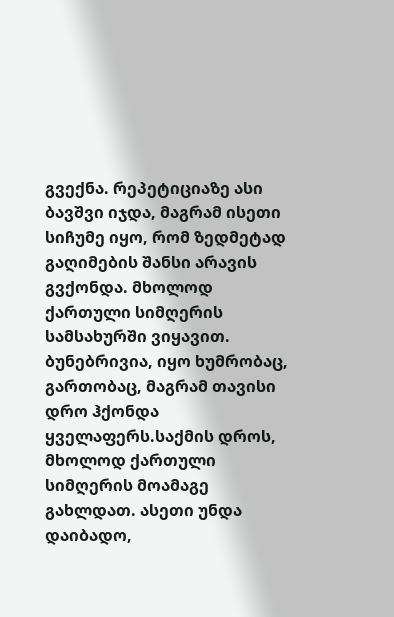გვექნა. რეპეტიციაზე ასი ბავშვი იჯდა, მაგრამ ისეთი სიჩუმე იყო, რომ ზედმეტად გაღიმების შანსი არავის გვქონდა. მხოლოდ ქართული სიმღერის სამსახურში ვიყავით. ბუნებრივია, იყო ხუმრობაც, გართობაც, მაგრამ თავისი დრო ჰქონდა ყველაფერს.საქმის დროს, მხოლოდ ქართული სიმღერის მოამაგე გახლდათ. ასეთი უნდა დაიბადო,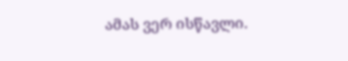ამას ვერ ისწავლი.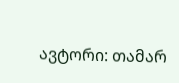ავტორი: თამარ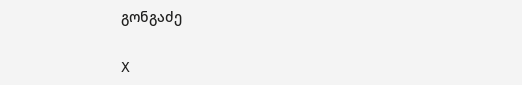გონგაძე

X